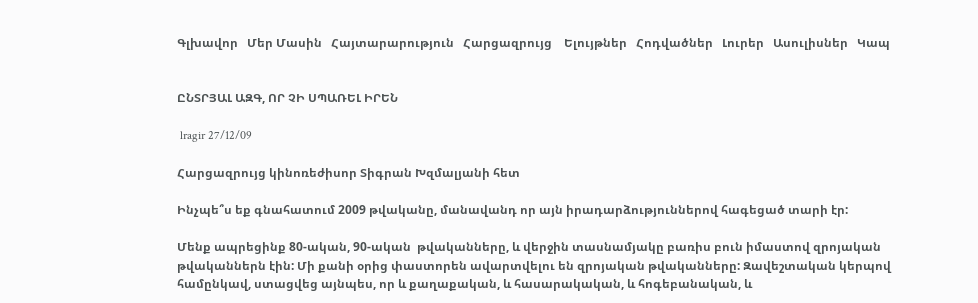Գլխավոր   Մեր Մասին   Հայտարարություն   Հարցազրույց    Ելույթներ   Հոդվածներ   Լուրեր   Ասուլիսներ   Կապ


ԸՆՏՐՅԱԼ ԱԶԳ, ՈՐ ՉԻ ՍՊԱՌԵԼ ԻՐԵՆ

 lragir 27/12/09

Հարցազրույց կինոռեժիսոր Տիգրան Խզմալյանի հետ

Ինչպե՞ս եք գնահատում 2009 թվականը, մանավանդ որ այն իրադարձություններով հագեցած տարի էր:

Մենք ապրեցինք 80-ական, 90-ական  թվականները, և վերջին տասնամյակը բառիս բուն իմաստով զրոյական թվականներն էին: Մի քանի օրից փաստորեն ավարտվելու են զրոյական թվականները: Զավեշտական կերպով համընկավ, ստացվեց այնպես, որ և քաղաքական, և հասարակական, և հոգեբանական, և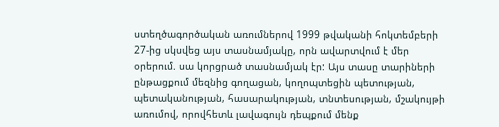ստեղծագործական առումներով 1999 թվականի հոկտեմբերի 27-ից սկսվեց այս տասնամյակը, որն ավարտվում է մեր օրերում. սա կորցրած տասնամյակ էր: Այս տասը տարիների ընթացքում մեզնից գողացան, կողոպտեցին պետության, պետականության, հասարակության, տնտեսության, մշակույթի առումով, որովհետև լավագույն դեպքում մենք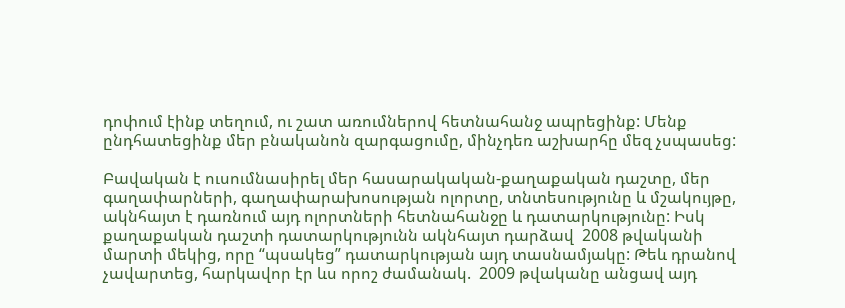դոփում էինք տեղում, ու շատ առումներով հետնահանջ ապրեցինք: Մենք ընդհատեցինք մեր բնականոն զարգացումը, մինչդեռ աշխարհը մեզ չսպասեց:

Բավական է ուսումնասիրել մեր հասարակական-քաղաքական դաշտը, մեր գաղափարների, գաղափարախոսության ոլորտը, տնտեսությունը և մշակույթը, ակնհայտ է դառնում այդ ոլորտների հետնահանջը և դատարկությունը: Իսկ քաղաքական դաշտի դատարկությունն ակնհայտ դարձավ  2008 թվականի մարտի մեկից, որը “պսակեց” դատարկության այդ տասնամյակը: Թեև դրանով չավարտեց, հարկավոր էր ևս որոշ ժամանակ.  2009 թվականը անցավ այդ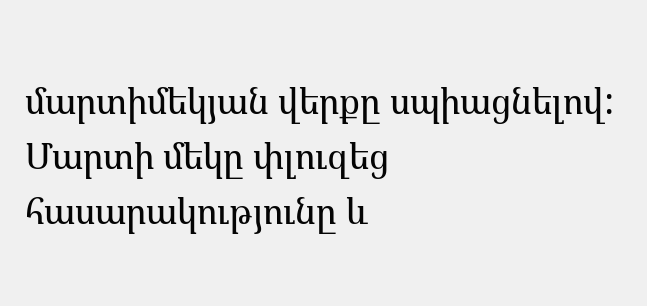մարտիմեկյան վերքը սպիացնելով: Մարտի մեկը փլուզեց հասարակությունը և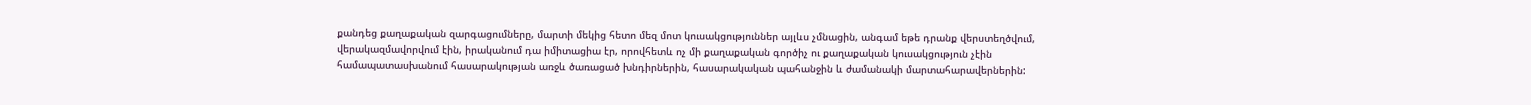քանդեց քաղաքական զարգացումները, մարտի մեկից հետո մեզ մոտ կուսակցություններ այլևս չմնացին, անգամ եթե դրանք վերստեղծվում, վերակազմավորվում էին, իրականում դա իմիտացիա էր, որովհետև ոչ մի քաղաքական գործիչ ու քաղաքական կուսակցություն չէին համապատասխանում հասարակության առջև ծառացած խնդիրներին, հասարակական պահանջին և ժամանակի մարտահարավերներին: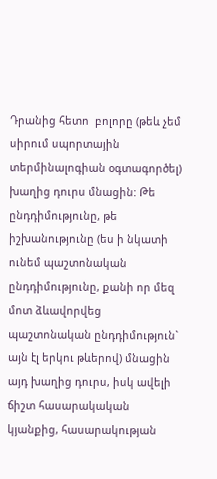Դրանից հետո  բոլորը (թեև չեմ սիրում սպորտային տերմինալոգիան օգտագործել) խաղից դուրս մնացին: Թե ընդդիմությունը, թե իշխանությունը (ես ի նկատի ունեմ պաշտոնական ընդդիմությունը, քանի որ մեզ մոտ ձևավորվեց պաշտոնական ընդդիմություն` այն էլ երկու թևերով) մնացին այդ խաղից դուրս, իսկ ավելի ճիշտ հասարակական կյանքից, հասարակության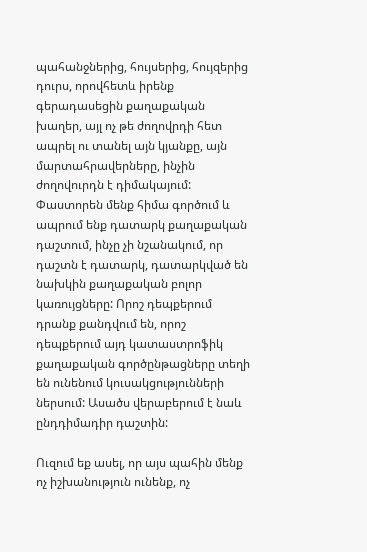պահանջներից, հույսերից, հույզերից դուրս, որովհետև իրենք գերադասեցին քաղաքական խաղեր, այլ ոչ թե ժողովրդի հետ ապրել ու տանել այն կյանքը, այն մարտահրավերները, ինչին ժողովուրդն է դիմակայում: Փաստորեն մենք հիմա գործում և ապրում ենք դատարկ քաղաքական դաշտում, ինչը չի նշանակում, որ դաշտն է դատարկ, դատարկված են նախկին քաղաքական բոլոր կառույցները: Որոշ դեպքերում դրանք քանդվում են, որոշ դեպքերում այդ կատաստրոֆիկ քաղաքական գործընթացները տեղի են ունենում կուսակցությունների ներսում: Ասածս վերաբերում է նաև ընդդիմադիր դաշտին:

Ուզում եք ասել, որ այս պահին մենք  ոչ իշխանություն ունենք, ոչ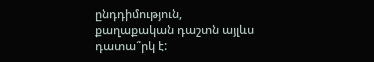ընդդիմություն, քաղաքական դաշտն այլևս դատա՞րկ է: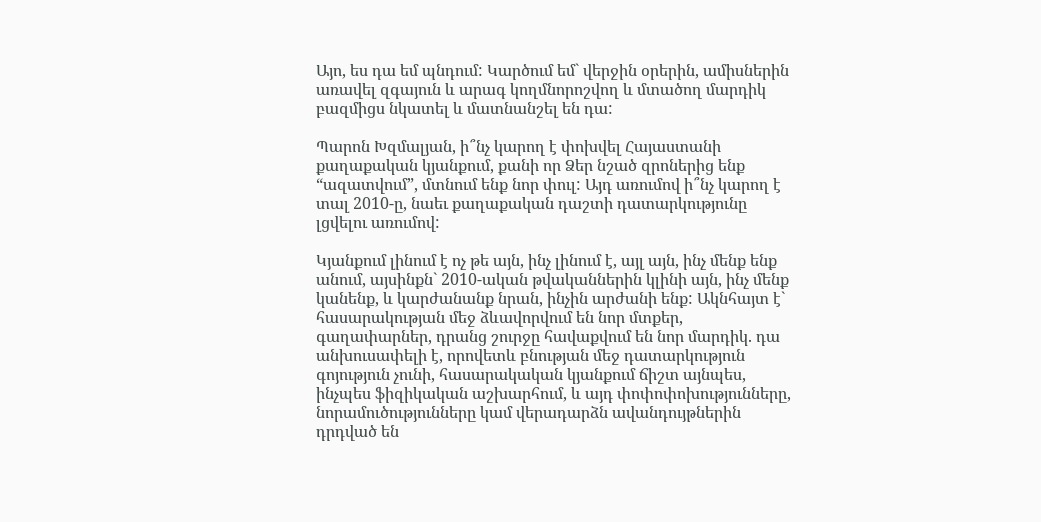Այո, ես դա եմ պնդում: Կարծում եմ` վերջին օրերին, ամիսներին առավել զգայուն և արագ կողմնորոշվող և մտածող մարդիկ բազմիցս նկատել և մատնանշել են դա:

Պարոն Խզմալյան, ի՞նչ կարող է փոխվել Հայաստանի քաղաքական կյանքում, քանի որ Ձեր նշած զրոներից ենք “ազատվում”, մտնում ենք նոր փուլ: Այդ առումով ի՞նչ կարող է տալ 2010-ը, նաեւ քաղաքական դաշտի դատարկությունը լցվելու առումով:

Կյանքում լինում է ոչ թե այն, ինչ լինում է, այլ այն, ինչ մենք ենք  անում, այսինքն` 2010-ական թվականներին կլինի այն, ինչ մենք կանենք, և կարժանանք նրան, ինչին արժանի ենք: Ակնհայտ է` հասարակության մեջ ձևավորվում են նոր մտքեր, գաղափարներ, դրանց շուրջը հավաքվում են նոր մարդիկ. դա անխուսափելի է, որովետև բնության մեջ դատարկություն գոյություն չունի, հասարակական կյանքում ճիշտ այնպես, ինչպես ֆիզիկական աշխարհում, և այդ փոփոփոխությունները,  նորամուծությունները կամ վերադարձն ավանդույթներին դրդված են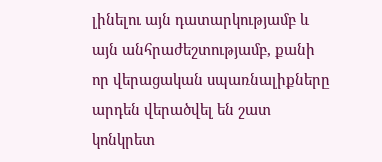լինելու այն դատարկությամբ և այն անհրաժեշտությամբ, քանի որ վերացական սպառնալիքները արդեն վերածվել են շատ կոնկրետ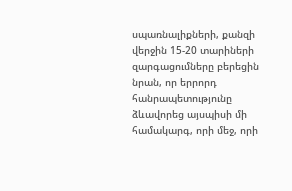սպառնալիքների, քանզի վերջին 15-20 տարիների զարգացումները բերեցին նրան, որ երրորդ հանրապետությունը ձևավորեց այսպիսի մի համակարգ, որի մեջ, որի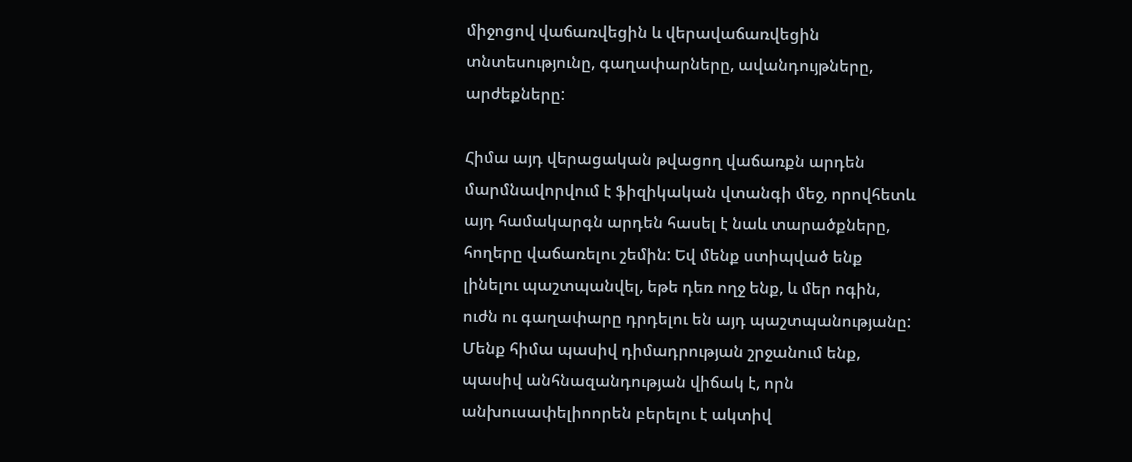միջոցով վաճառվեցին և վերավաճառվեցին տնտեսությունը, գաղափարները, ավանդույթները, արժեքները:

Հիմա այդ վերացական թվացող վաճառքն արդեն մարմնավորվում է ֆիզիկական վտանգի մեջ, որովհետև այդ համակարգն արդեն հասել է նաև տարածքները, հողերը վաճառելու շեմին: Եվ մենք ստիպված ենք լինելու պաշտպանվել, եթե դեռ ողջ ենք, և մեր ոգին, ուժն ու գաղափարը դրդելու են այդ պաշտպանությանը: Մենք հիմա պասիվ դիմադրության շրջանում ենք, պասիվ անհնազանդության վիճակ է, որն անխուսափելիոորեն բերելու է ակտիվ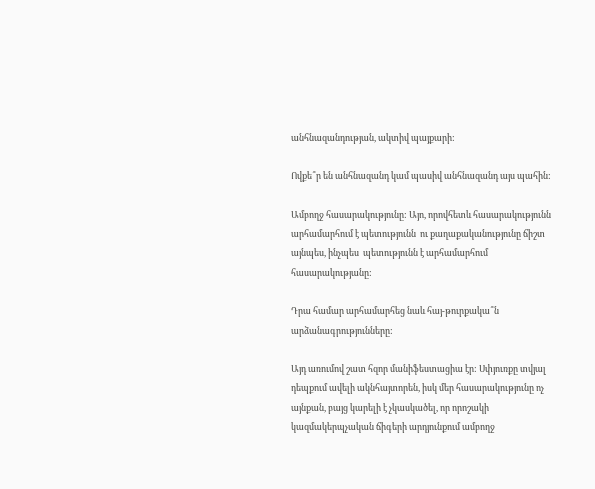անհնազանդության, ակտիվ պայքարի:

Ովքե՞ր են անհնազանդ կամ պասիվ անհնազանդ այս պահին:

Ամբողջ հասարակությունը: Այո, որովհետև հասարակությունն արհամարհում է պետությունն  ու քաղաքականությունը ճիշտ այնպես, ինչպես  պետությունն է արհամարհում հասարակությանը:

Դրա համար արհամարհեց նաև հայ-թուրքակա՞ն արձանագրությունները:

Այդ առումով շատ հզոր մանիֆեստացիա էր: Սփյուռքը տվյալ դեպքում ավելի ակնհայտորեն, իսկ մեր հասարակությունը ոչ այնքան, բայց կարելի է չկասկածել, որ որոշակի կազմակերպչական ճիգերի արդյունքում ամբողջ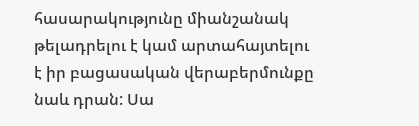հասարակությունը միանշանակ թելադրելու է կամ արտահայտելու է իր բացասական վերաբերմունքը նաև դրան: Սա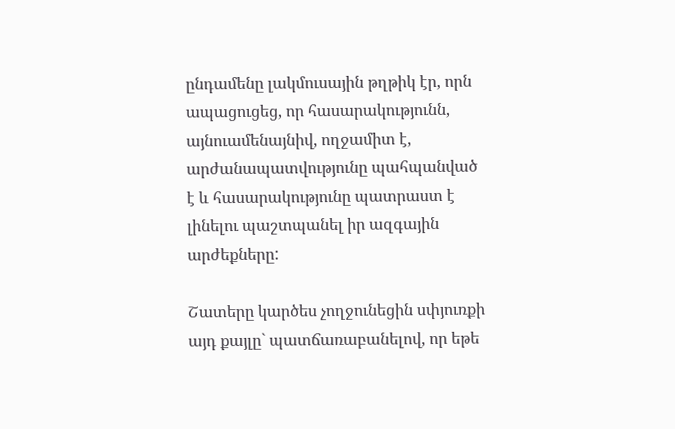ընդամենը լակմուսային թղթիկ էր, որն ապացուցեց, որ հասարակությունն, այնուամենայնիվ, ողջամիտ է, արժանապատվությունը պահպանված է և հասարակությունը պատրաստ է լինելու պաշտպանել իր ազգային արժեքները:

Շատերը կարծես չողջունեցին սփյուռքի այդ քայլը` պատճառաբանելով, որ եթե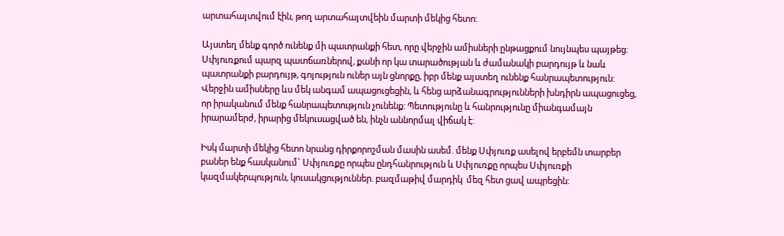արտահայտվում էին, թող արտահայտվեին մարտի մեկից հետո:

Այստեղ մենք գործ ունենք մի պատրանքի հետ, որը վերջին ամիսների ընթացքում նույնպես պայթեց: Սփյուռքում պարզ պատճառներով, քանի որ կա տարածության և ժամանակի բարդույթ և նաև պատրանքի բարդույթ, գոյություն ուներ այն ցնորքը, իբր մենք այստեղ ունենք հանրապետություն: Վերջին ամիսները ևս մեկ անգամ ապացուցեցին, և հենց արձանագրությունների խնդիրն ապացուցեց, որ իրականում մենք հանրապետություն չունենք: Պետությունը և հանրությունը միանգամայն իրարամերժ, իրարից մեկուսացված են, ինչն աննորմալ վիճակ է:

Իսկ մարտի մեկից հետո նրանց դիրքորոշման մասին ասեմ. մենք Սփյուռք ասելով երբեմն տարբեր բաներ ենք հասկանում` Սփյուռքը որպես ընդհանրություն և Սփյուռքը որպես Սփյուռքի կազմակերպություն, կուսակցություններ. բազմաթիվ մարդիկ  մեզ հետ ցավ ապրեցին: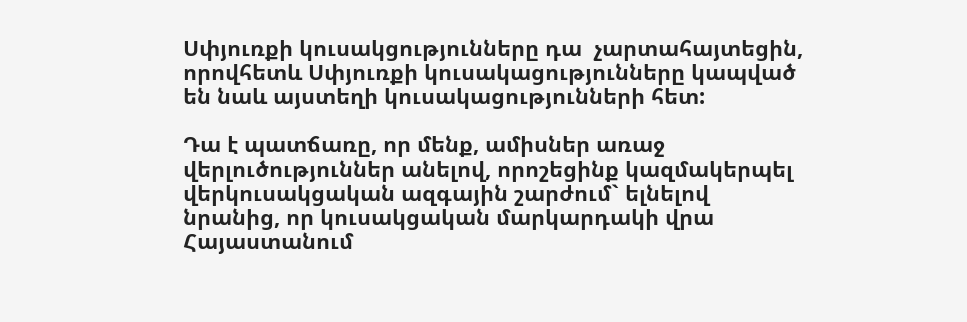Սփյուռքի կուսակցությունները դա  չարտահայտեցին, որովհետև Սփյուռքի կուսակացությունները կապված են նաև այստեղի կուսակացությունների հետ:

Դա է պատճառը, որ մենք, ամիսներ առաջ վերլուծություններ անելով, որոշեցինք կազմակերպել վերկուսակցական ազգային շարժում` ելնելով նրանից, որ կուսակցական մարկարդակի վրա Հայաստանում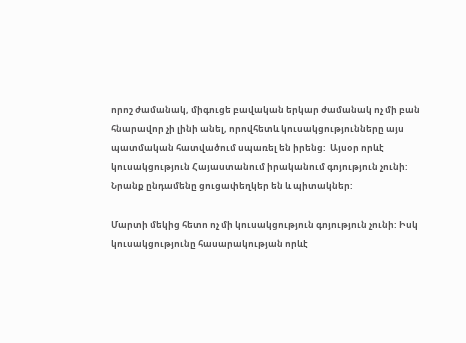որոշ ժամանակ, միգուցե բավական երկար ժամանակ ոչ մի բան հնարավոր չի լինի անել, որովհետև կուսակցությունները այս պատմական հատվածում սպառել են իրենց:  Այսօր որևէ կուսակցություն Հայաստանում իրականում գոյություն չունի: Նրանք ընդամենը ցուցափեղկեր են և պիտակներ:

Մարտի մեկից հետո ոչ մի կուսակցություն գոյություն չունի: Իսկ կուսակցությունը հասարակության որևէ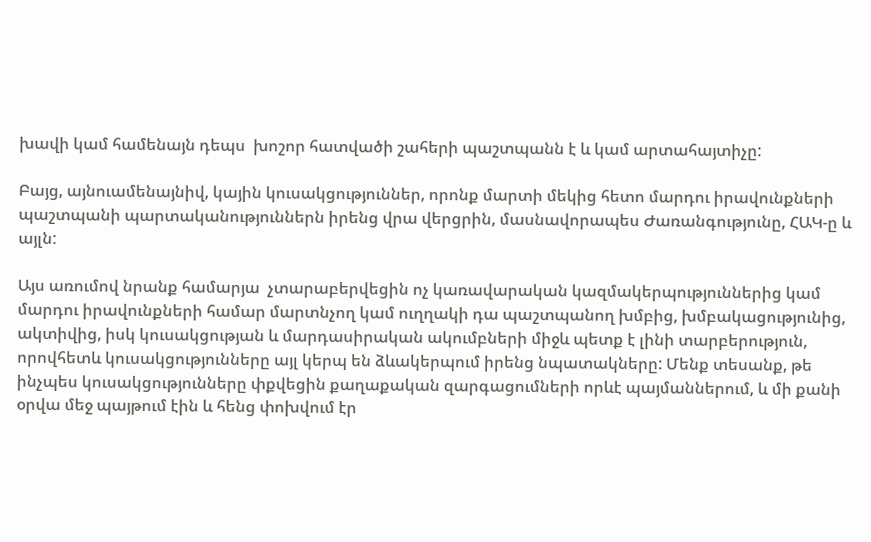խավի կամ համենայն դեպս  խոշոր հատվածի շահերի պաշտպանն է և կամ արտահայտիչը:

Բայց, այնուամենայնիվ, կային կուսակցություններ, որոնք մարտի մեկից հետո մարդու իրավունքների պաշտպանի պարտականություններն իրենց վրա վերցրին, մասնավորապես Ժառանգությունը, ՀԱԿ-ը և այլն:

Այս առումով նրանք համարյա  չտարաբերվեցին ոչ կառավարական կազմակերպություններից կամ մարդու իրավունքների համար մարտնչող կամ ուղղակի դա պաշտպանող խմբից, խմբակացությունից, ակտիվից, իսկ կուսակցության և մարդասիրական ակումբների միջև պետք է լինի տարբերություն, որովհետև կուսակցությունները այլ կերպ են ձևակերպում իրենց նպատակները: Մենք տեսանք, թե ինչպես կուսակցությունները փքվեցին քաղաքական զարգացումների որևէ պայմաններում, և մի քանի օրվա մեջ պայթում էին և հենց փոխվում էր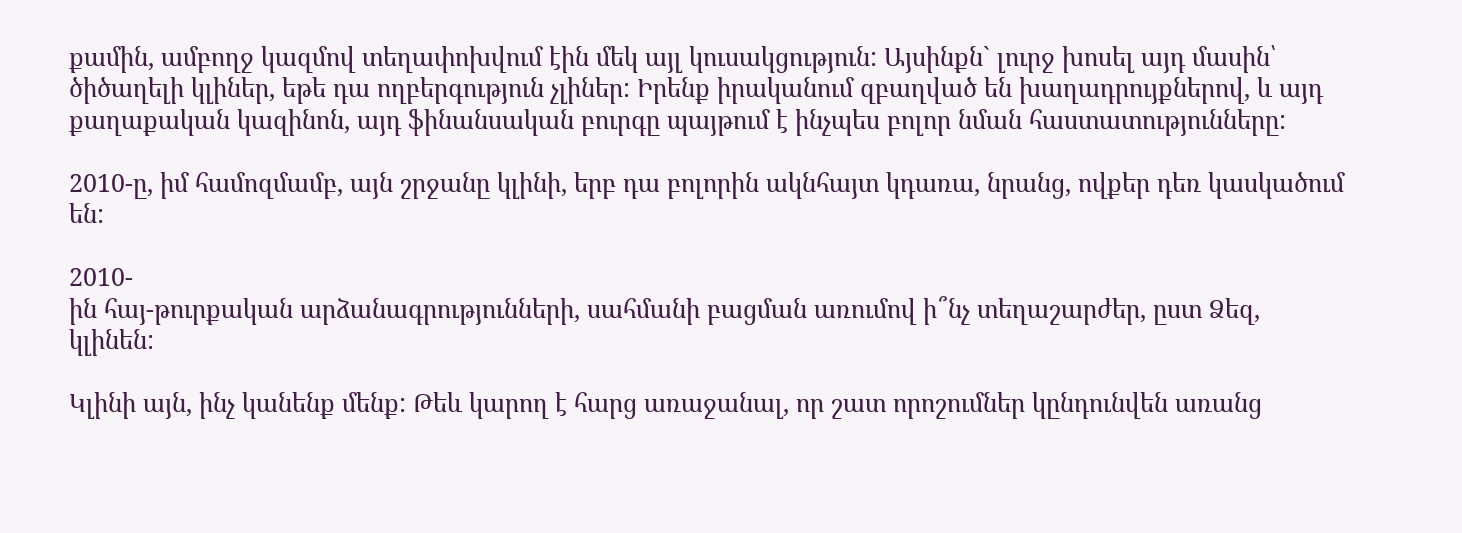քամին, ամբողջ կազմով տեղափոխվում էին մեկ այլ կուսակցություն: Այսինքն` լուրջ խոսել այդ մասին՝ ծիծաղելի կլիներ, եթե դա ողբերգություն չլիներ: Իրենք իրականում զբաղված են խաղադրույքներով, և այդ քաղաքական կազինոն, այդ ֆինանսական բուրգը պայթում է ինչպես բոլոր նման հաստատությունները:

2010-ը, իմ համոզմամբ, այն շրջանը կլինի, երբ դա բոլորին ակնհայտ կդառա, նրանց, ովքեր դեռ կասկածում են:

2010-
ին հայ-թուրքական արձանագրությունների, սահմանի բացման առումով ի՞նչ տեղաշարժեր, ըստ Ձեզ, կլինեն:

Կլինի այն, ինչ կանենք մենք: Թեև կարող է հարց առաջանալ, որ շատ որոշումներ կընդունվեն առանց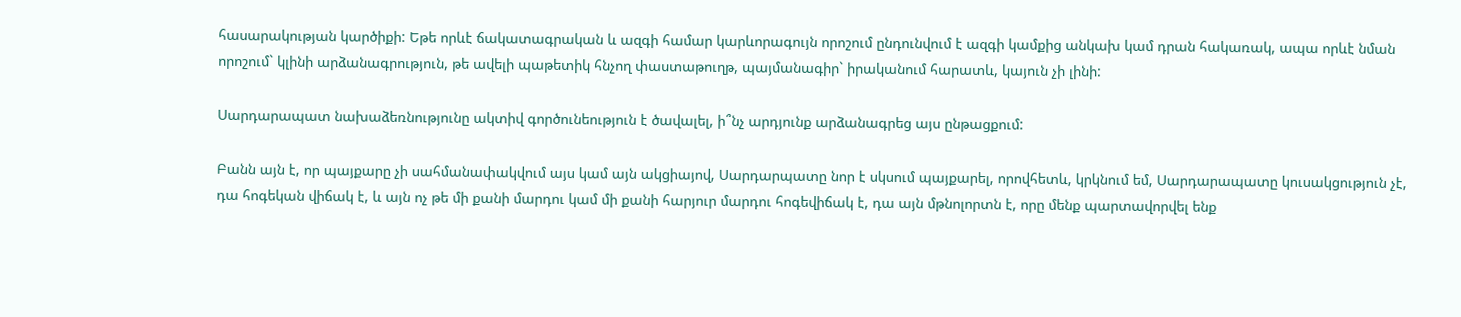հասարակության կարծիքի: Եթե որևէ ճակատագրական և ազգի համար կարևորագույն որոշում ընդունվում է ազգի կամքից անկախ կամ դրան հակառակ, ապա որևէ նման որոշում` կլինի արձանագրություն, թե ավելի պաթետիկ հնչող փաստաթուղթ, պայմանագիր` իրականում հարատև, կայուն չի լինի:

Սարդարապատ նախաձեռնությունը ակտիվ գործունեություն է ծավալել, ի՞նչ արդյունք արձանագրեց այս ընթացքում:

Բանն այն է, որ պայքարը չի սահմանափակվում այս կամ այն ակցիայով, Սարդարպատը նոր է սկսում պայքարել, որովհետև, կրկնում եմ, Սարդարապատը կուսակցություն չէ, դա հոգեկան վիճակ է, և այն ոչ թե մի քանի մարդու կամ մի քանի հարյուր մարդու հոգեվիճակ է, դա այն մթնոլորտն է, որը մենք պարտավորվել ենք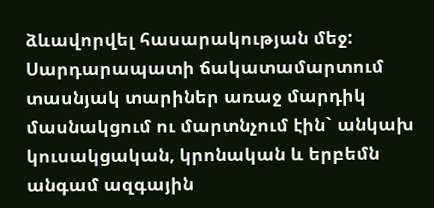ձևավորվել հասարակության մեջ: Սարդարապատի ճակատամարտում տասնյակ տարիներ առաջ մարդիկ մասնակցում ու մարտնչում էին` անկախ կուսակցական, կրոնական և երբեմն անգամ ազգային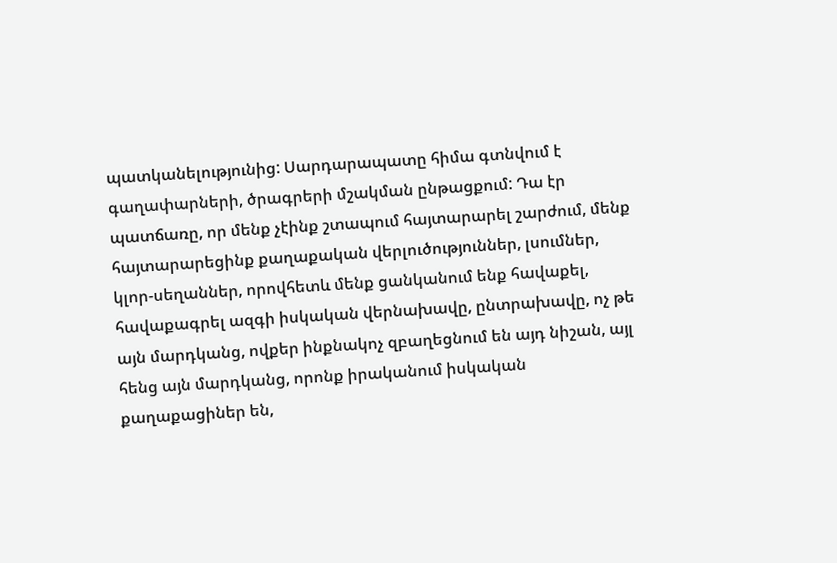պատկանելությունից: Սարդարապատը հիմա գտնվում է գաղափարների, ծրագրերի մշակման ընթացքում: Դա էր պատճառը, որ մենք չէինք շտապում հայտարարել շարժում, մենք հայտարարեցինք քաղաքական վերլուծություններ, լսումներ, կլոր-սեղաններ, որովհետև մենք ցանկանում ենք հավաքել, հավաքագրել ազգի իսկական վերնախավը, ընտրախավը, ոչ թե այն մարդկանց, ովքեր ինքնակոչ զբաղեցնում են այդ նիշան, այլ հենց այն մարդկանց, որոնք իրականում իսկական քաղաքացիներ են,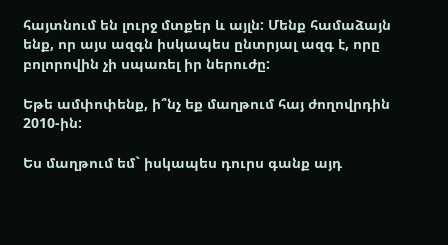հայտնում են լուրջ մտքեր և այլն: Մենք համաձայն ենք, որ այս ազգն իսկապես ընտրյալ ազգ է, որը բոլորովին չի սպառել իր ներուժը:

Եթե ամփոփենք, ի՞նչ եք մաղթում հայ ժողովրդին 2010-ին:

Ես մաղթում եմ` իսկապես դուրս գանք այդ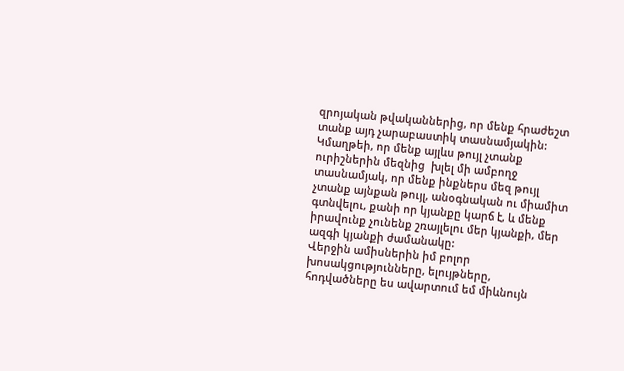զրոյական թվականներից, որ մենք հրաժեշտ տանք այդ չարաբաստիկ տասնամյակին: Կմաղթեի, որ մենք այլևս թույլ չտանք ուրիշներին մեզնից  խլել մի ամբողջ տասնամյակ, որ մենք ինքներս մեզ թույլ չտանք այնքան թույլ, անօգնական ու միամիտ գտնվելու, քանի որ կյանքը կարճ է, և մենք իրավունք չունենք շռայլելու մեր կյանքի, մեր ազգի կյանքի ժամանակը:
Վերջին ամիսներին իմ բոլոր խոսակցությունները, ելույթները, հոդվածները ես ավարտում եմ միևնույն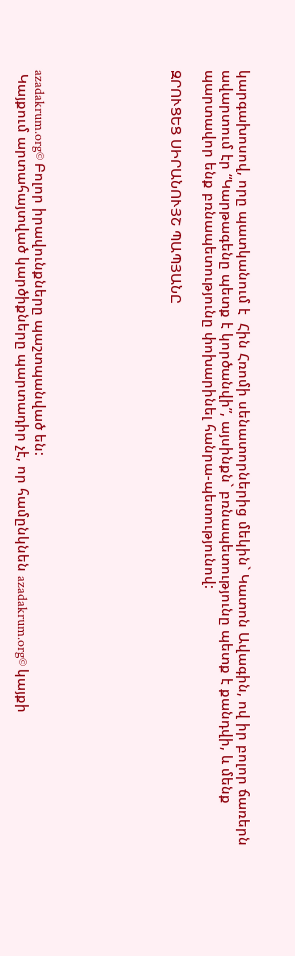կարգախոսով, որը պատկանում է  Հին Հռոմի սենատորներից մեկին` Կատոն Ավագին, ով իր բոլոր ճառերն ավարտում էր “Կարթագենը պետք է կործանվի”, այսինքն` բռնապետությունը պետք է քանդվի, և մենք պարտավոր ենք բռնապետությունը փոխարինել հանրա-պետությունով:

ԶՐՈՒՑԵՑ ՍԻՐԱՆՈՒՅՇ ՊԱՊՅԱՆԸ







azadakrum.org© Բոլոր իրավունքները պաշտպանված են:
 Կայքում արտահայտված կարծիքները պարտադիր չէ, որ համընկնեն azadakrum.org© կայքի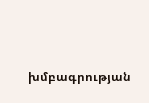խմբագրության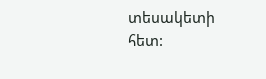տեսակետի հետ: